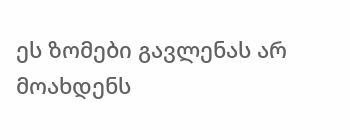ეს ზომები გავლენას არ მოახდენს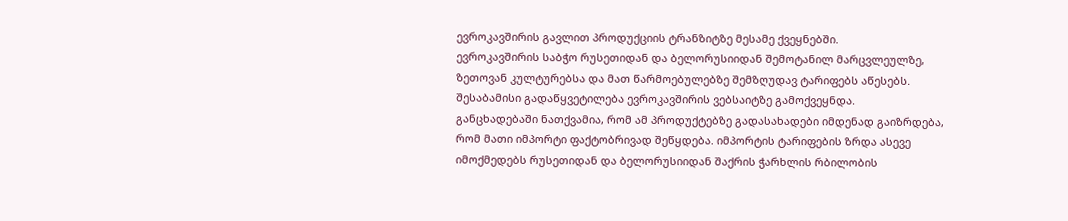ევროკავშირის გავლით პროდუქციის ტრანზიტზე მესამე ქვეყნებში.
ევროკავშირის საბჭო რუსეთიდან და ბელორუსიიდან შემოტანილ მარცვლეულზე, ზეთოვან კულტურებსა და მათ წარმოებულებზე შემზღუდავ ტარიფებს აწესებს. შესაბამისი გადაწყვეტილება ევროკავშირის ვებსაიტზე გამოქვეყნდა.
განცხადებაში ნათქვამია, რომ ამ პროდუქტებზე გადასახადები იმდენად გაიზრდება, რომ მათი იმპორტი ფაქტობრივად შეწყდება. იმპორტის ტარიფების ზრდა ასევე იმოქმედებს რუსეთიდან და ბელორუსიიდან შაქრის ჭარხლის რბილობის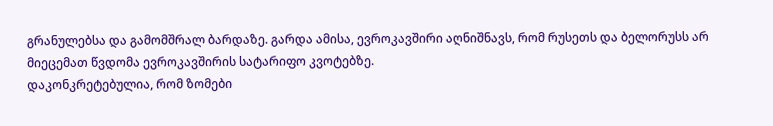გრანულებსა და გამომშრალ ბარდაზე. გარდა ამისა, ევროკავშირი აღნიშნავს, რომ რუსეთს და ბელორუსს არ მიეცემათ წვდომა ევროკავშირის სატარიფო კვოტებზე.
დაკონკრეტებულია, რომ ზომები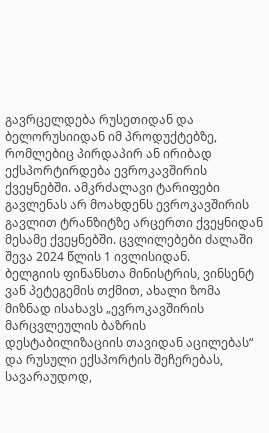გავრცელდება რუსეთიდან და ბელორუსიიდან იმ პროდუქტებზე, რომლებიც პირდაპირ ან ირიბად ექსპორტირდება ევროკავშირის ქვეყნებში. ამკრძალავი ტარიფები გავლენას არ მოახდენს ევროკავშირის გავლით ტრანზიტზე არცერთი ქვეყნიდან მესამე ქვეყნებში. ცვლილებები ძალაში შევა 2024 წლის 1 ივლისიდან.
ბელგიის ფინანსთა მინისტრის, ვინსენტ ვან პეტეგემის თქმით, ახალი ზომა მიზნად ისახავს „ევროკავშირის მარცვლეულის ბაზრის დესტაბილიზაციის თავიდან აცილებას“ და რუსული ექსპორტის შეჩერებას, სავარაუდოდ,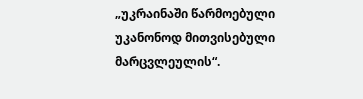„უკრაინაში წარმოებული უკანონოდ მითვისებული მარცვლეულის“.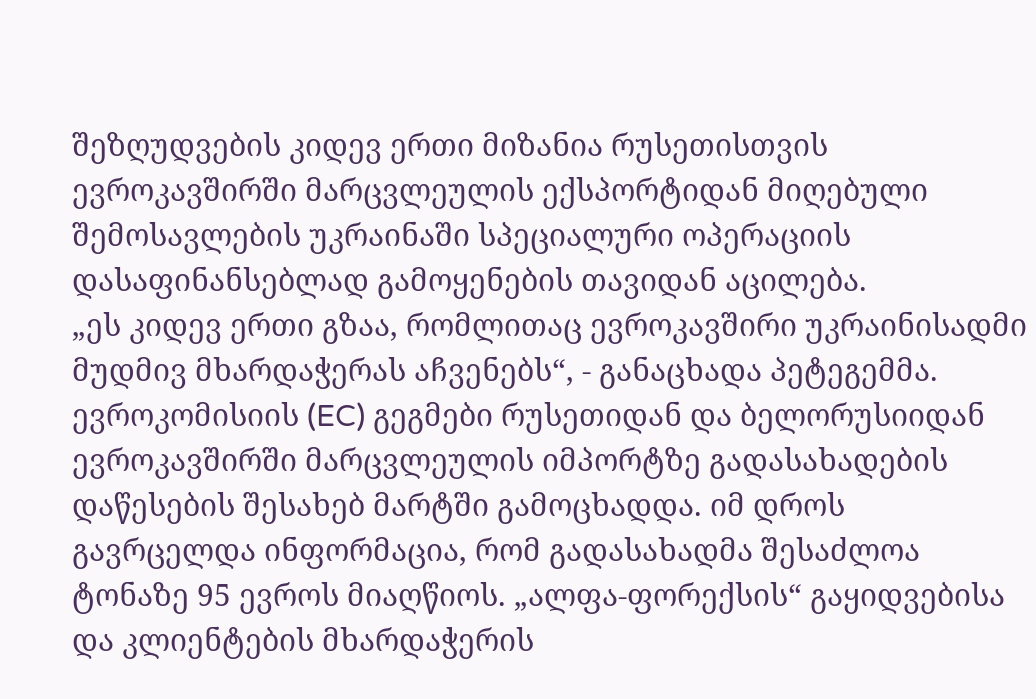შეზღუდვების კიდევ ერთი მიზანია რუსეთისთვის ევროკავშირში მარცვლეულის ექსპორტიდან მიღებული შემოსავლების უკრაინაში სპეციალური ოპერაციის დასაფინანსებლად გამოყენების თავიდან აცილება.
„ეს კიდევ ერთი გზაა, რომლითაც ევროკავშირი უკრაინისადმი მუდმივ მხარდაჭერას აჩვენებს“, - განაცხადა პეტეგემმა.
ევროკომისიის (EC) გეგმები რუსეთიდან და ბელორუსიიდან ევროკავშირში მარცვლეულის იმპორტზე გადასახადების დაწესების შესახებ მარტში გამოცხადდა. იმ დროს გავრცელდა ინფორმაცია, რომ გადასახადმა შესაძლოა ტონაზე 95 ევროს მიაღწიოს. „ალფა-ფორექსის“ გაყიდვებისა და კლიენტების მხარდაჭერის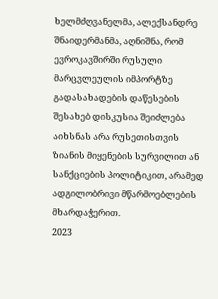ხელმძღვანელმა, ალექსანდრე შნაიდერმანმა, აღნიშნა, რომ ევროკავშირში რუსული მარცვლეულის იმპორტზე გადასახადების დაწესების შესახებ დისკუსია შეიძლება აიხსნას არა რუსეთისთვის ზიანის მიყენების სურვილით ან სანქციების პოლიტიკით, არამედ ადგილობრივი მწარმოებლების მხარდაჭერით.
2023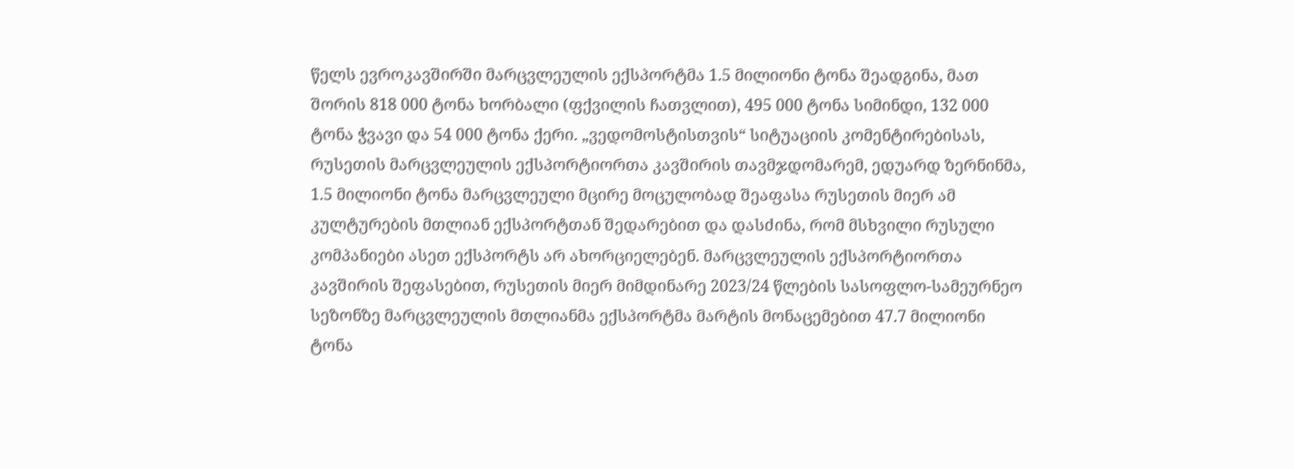წელს ევროკავშირში მარცვლეულის ექსპორტმა 1.5 მილიონი ტონა შეადგინა, მათ შორის 818 000 ტონა ხორბალი (ფქვილის ჩათვლით), 495 000 ტონა სიმინდი, 132 000 ტონა ჭვავი და 54 000 ტონა ქერი. „ვედომოსტისთვის“ სიტუაციის კომენტირებისას, რუსეთის მარცვლეულის ექსპორტიორთა კავშირის თავმჯდომარემ, ედუარდ ზერნინმა, 1.5 მილიონი ტონა მარცვლეული მცირე მოცულობად შეაფასა რუსეთის მიერ ამ კულტურების მთლიან ექსპორტთან შედარებით და დასძინა, რომ მსხვილი რუსული კომპანიები ასეთ ექსპორტს არ ახორციელებენ. მარცვლეულის ექსპორტიორთა კავშირის შეფასებით, რუსეთის მიერ მიმდინარე 2023/24 წლების სასოფლო-სამეურნეო სეზონზე მარცვლეულის მთლიანმა ექსპორტმა მარტის მონაცემებით 47.7 მილიონი ტონა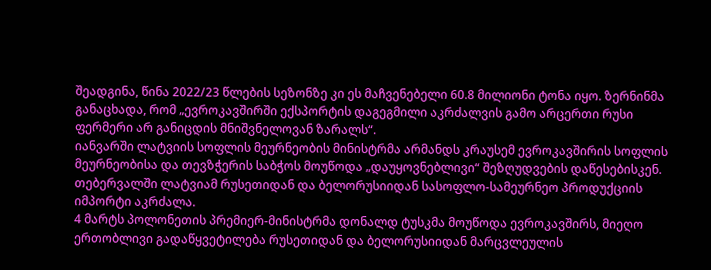შეადგინა, წინა 2022/23 წლების სეზონზე კი ეს მაჩვენებელი 60.8 მილიონი ტონა იყო. ზერნინმა განაცხადა, რომ „ევროკავშირში ექსპორტის დაგეგმილი აკრძალვის გამო არცერთი რუსი ფერმერი არ განიცდის მნიშვნელოვან ზარალს“.
იანვარში ლატვიის სოფლის მეურნეობის მინისტრმა არმანდს კრაუსემ ევროკავშირის სოფლის მეურნეობისა და თევზჭერის საბჭოს მოუწოდა „დაუყოვნებლივი“ შეზღუდვების დაწესებისკენ. თებერვალში ლატვიამ რუსეთიდან და ბელორუსიიდან სასოფლო-სამეურნეო პროდუქციის იმპორტი აკრძალა.
4 მარტს პოლონეთის პრემიერ-მინისტრმა დონალდ ტუსკმა მოუწოდა ევროკავშირს, მიეღო ერთობლივი გადაწყვეტილება რუსეთიდან და ბელორუსიიდან მარცვლეულის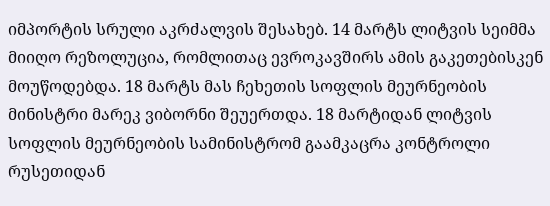იმპორტის სრული აკრძალვის შესახებ. 14 მარტს ლიტვის სეიმმა მიიღო რეზოლუცია, რომლითაც ევროკავშირს ამის გაკეთებისკენ მოუწოდებდა. 18 მარტს მას ჩეხეთის სოფლის მეურნეობის მინისტრი მარეკ ვიბორნი შეუერთდა. 18 მარტიდან ლიტვის სოფლის მეურნეობის სამინისტრომ გაამკაცრა კონტროლი რუსეთიდან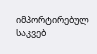იმპორტირებულ საკვებ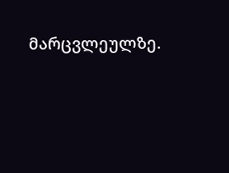მარცვლეულზე.